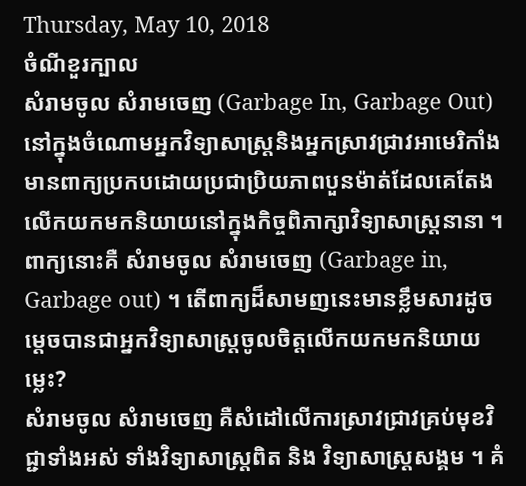Thursday, May 10, 2018
ចំណីខួរក្បាល
សំរាមចូល សំរាមចេញ (Garbage In, Garbage Out)
នៅក្នុងចំណោមអ្នកវិទ្យាសាស្ត្រនិងអ្នកស្រាវជ្រាវអាមេរិកាំង មានពាក្យប្រកបដោយប្រជាប្រិយភាពបួនម៉ាត់ដែលគេតែងលើកយកមកនិយាយនៅក្នុងកិច្ចពិភាក្សាវិទ្យាសាស្ត្រនានា ។ ពាក្យនោះគឺ សំរាមចូល សំរាមចេញ (Garbage in, Garbage out) ។ តើពាក្យដ៏សាមញនេះមានខ្លឹមសារដូចម្តេចបានជាអ្នកវិទ្យាសាស្ត្រចូលចិត្តលើកយកមកនិយាយម្លេះ?
សំរាមចូល សំរាមចេញ គឺសំដៅលើការស្រាវជ្រាវគ្រប់មុខវិជ្ជាទាំងអស់ ទាំងវិទ្យាសាស្ត្រពិត និង វិទ្យាសាស្ត្រសង្គម ។ គំ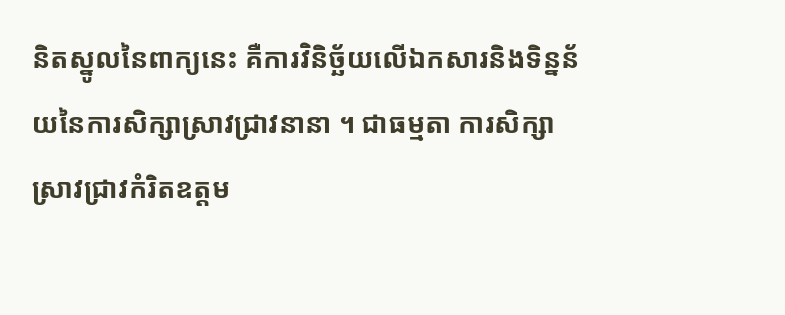និតស្នូលនៃពាក្យនេះ គឺការវិនិច្ឆ័យលើឯកសារនិងទិន្នន័យនៃការសិក្សាស្រាវជ្រាវនានា ។ ជាធម្មតា ការសិក្សាស្រាវជ្រាវកំរិតឧត្តម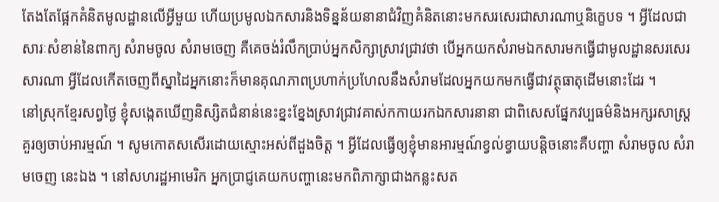តែងតែផ្អែកគំនិតមូលដ្ឋានលើអ្វីមួយ ហើយប្រមូលឯកសារនិងទិន្នន័យនានាជំវិញគំនិតនោះមកសរសេរជាសារណាឬនិក្ខេបទ ។ អ្វីដែលជាសារៈសំខាន់នៃពាក្យ សំរាមចូល សំរាមចេញ គឺគេចង់រំលឹកប្រាប់អ្នកសិក្សាស្រាវជ្រាវថា បើអ្នកយកសំរាមឯកសារមកធ្វើជាមូលដ្ឋានសរសេរសារណា អ្វីដែលកើតចេញពីស្នាដៃអ្នកនោះក៏មានគុណភាពប្រហាក់ប្រហែលនឹងសំរាមដែលអ្នកយកមកធ្វើជាវត្ថុធាតុដើមនោះដែរ ។
នៅស្រុកខ្មែរសព្វថ្ងៃ ខ្ញុំសង្កេតឃើញនិស្សិតជំនាន់នេះខ្នះខ្នែងស្រាវជ្រាវគាស់កកាយរកឯកសារនានា ជាពិសេសផ្នែកវប្បធម៌និងអក្សរសាស្ត្រ គួរឲ្យចាប់អារម្មណ៍ ។ សូមកោតសសើរដោយស្មោះអស់ពីដួងចិត្ត ។ អ្វីដែលធ្វើឲ្យខ្ញុំមានអារម្មណ៍ខ្វល់ខ្វាយបន្តិចនោះគឺបញ្ហា សំរាមចូល សំរាមចេញ នេះឯង ។ នៅសហរដ្ឋអាមេរិក អ្នកប្រាជ្ញគេយកបញ្ហានេះមកពិភាក្សាជាងកន្លះសត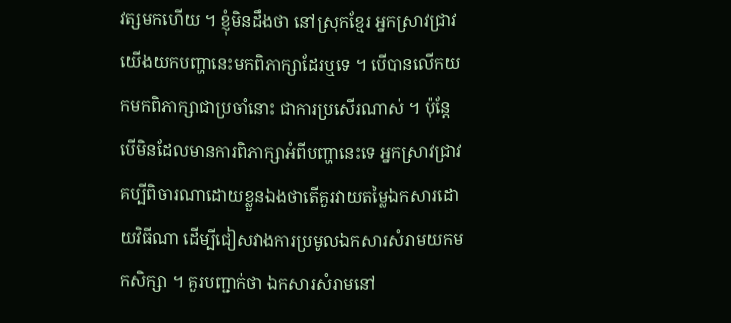វត្សមកហើយ ។ ខ្ញុំមិនដឹងថា នៅស្រុកខ្មែរ អ្នកស្រាវជ្រាវយើងយកបញ្ហានេះមកពិភាក្សាដែរឬទេ ។ បើបានលើកយកមកពិភាក្សាជាប្រចាំនោះ ជាការប្រសើរណាស់ ។ ប៉ុន្តែ បើមិនដែលមានការពិភាក្សាអំពីបញ្ហានេះទេ អ្នកស្រាវជ្រាវគប្បីពិចារណាដោយខ្លួនឯងថាតើគួរវាយតម្លៃឯកសារដោយវិធីណា ដើម្បីជៀសវាងការប្រមូលឯកសារសំរាមយកមកសិក្សា ។ គួរបញ្ជាក់ថា ឯកសារសំរាមនៅ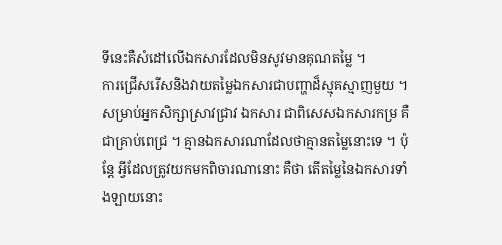ទីនេះគឺសំដៅលើឯកសារដែលមិនសូវមានគុណតម្លៃ ។
ការជ្រើសរើសនិងវាយតម្លៃឯកសារជាបញ្ហាដ៏ស្មុគស្មាញមួយ ។ សម្រាប់អ្នកសិក្សាស្រាវជ្រាវ ឯកសារ ជាពិសេសឯកសារកម្រ គឺជាគ្រាប់ពេជ្រ ។ គ្មានឯកសារណាដែលថាគ្មានតម្លៃនោះទេ ។ ប៉ុន្តែ អ្វីដែលត្រូវយកមកពិចារណានោះ គឺថា តើតម្លៃនៃឯកសារទាំងឡាយនោះ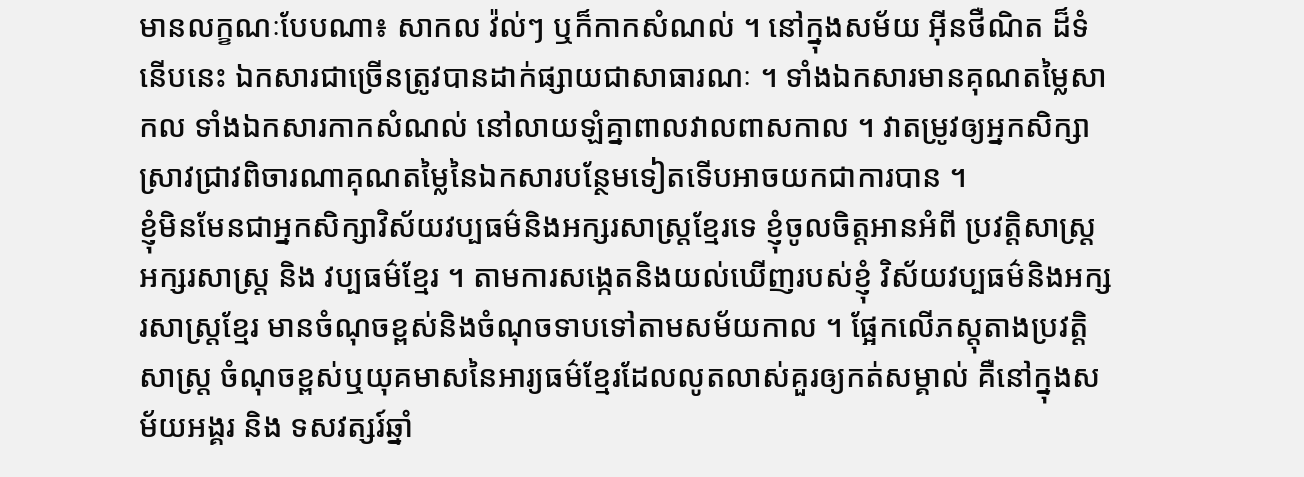មានលក្ខណៈបែបណា៖ សាកល វ៉ល់ៗ ឬក៏កាកសំណល់ ។ នៅក្នុងសម័យ អុីនថឺណិត ដ៏ទំនើបនេះ ឯកសារជាច្រើនត្រូវបានដាក់ផ្សាយជាសាធារណៈ ។ ទាំងឯកសារមានគុណតម្លៃសាកល ទាំងឯកសារកាកសំណល់ នៅលាយឡំគ្នាពាលវាលពាសកាល ។ វាតម្រូវឲ្យអ្នកសិក្សាស្រាវជ្រាវពិចារណាគុណតម្លៃនៃឯកសារបន្ថែមទៀតទើបអាចយកជាការបាន ។
ខ្ញុំមិនមែនជាអ្នកសិក្សាវិស័យវប្បធម៌និងអក្សរសាស្ត្រខ្មែរទេ ខ្ញុំចូលចិត្តអានអំពី ប្រវត្តិសាស្ត្រ អក្សរសាស្ត្រ និង វប្បធម៌ខ្មែរ ។ តាមការសង្កេតនិងយល់ឃើញរបស់ខ្ញុំ វិស័យវប្បធម៌និងអក្សរសាស្ត្រខ្មែរ មានចំណុចខ្ពស់និងចំណុចទាបទៅតាមសម័យកាល ។ ផ្អែកលើភស្តុតាងប្រវត្តិសាស្ត្រ ចំណុចខ្ពស់ឬយុគមាសនៃអារ្យធម៌ខ្មែរដែលលូតលាស់គួរឲ្យកត់សម្គាល់ គឺនៅក្នុងសម័យអង្គរ និង ទសវត្សរ៍ឆ្នាំ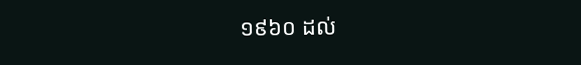១៩៦០ ដល់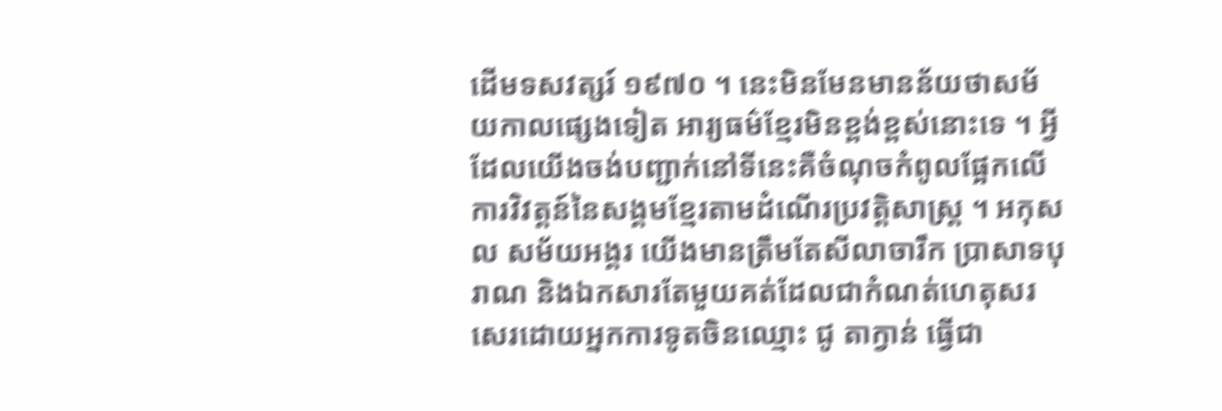ដើមទសវត្សរ៍ ១៩៧០ ។ នេះមិនមែនមានន័យថាសម័យកាលផ្សេងទៀត អារ្យធម៌ខ្មែរមិនខ្ពង់ខ្ពស់នោះទេ ។ អ្វីដែលយើងចង់បញ្ជាក់នៅទីនេះគឺចំណុចកំពូលផ្អែកលើការវិវត្តន៍នៃសង្គមខ្មែរតាមដំណើរប្រវត្តិសាស្ត្រ ។ អកុសល សម័យអង្គរ យើងមានត្រឹមតែសីលាចារឹក ប្រាសាទបុរាណ និងឯកសារតែមួយគត់ដែលជាកំណត់ហេតុសរសេរដោយអ្នកការទូតចិនឈ្មោះ ជូ តាក្វាន់ ធ្វើជា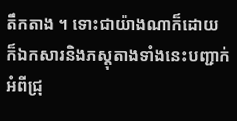តឹកតាង ។ ទោះជាយ៉ាងណាក៏ដោយ ក៏ឯកសារនិងភស្តុតាងទាំងនេះបញ្ជាក់អំពីជ្រុ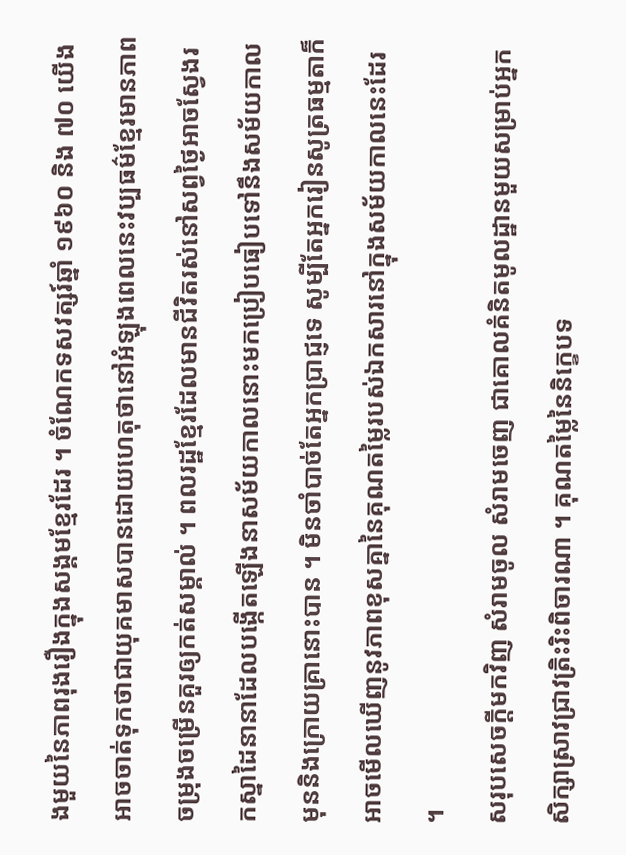ងមួយនៃភាពរុងរឿងក្នុងសង្គមខ្មែរដែរ ។ ចំណែកទសវត្សរ៍ឆ្នាំ ១៩៦០ និង ៧០ យើងអាចចាត់ទុកថាជាយុគមាសបានដោយហេតុថានៅអំឡុងពេលនេះវប្បធម៌ខ្មែរមានភាពចម្រុងចម្រើនគួរឲ្យកត់សម្គាល់ ។ ពលរដ្ឋខ្មែរដែលមានជីវិតរស់នៅសព្វថ្ងៃអាចស្វែងរកស្នាដៃនានាដែលបង្កើតឡើងនាសម័យកាលនោះមកប្រៀបធៀបទៅនឹងសម័យកាលមុននិងក្រោយគ្រានោះបាន ។ មិនចាំបាច់តែអ្នកប្រាជ្ញទេ សូម្បីតែអ្នករៀនសូត្រធម្មតាក៏អាចមើលឃើញនូវភាពខុសគ្នានៃគុណតម្លៃរបស់ឯកសារនៅក្នុងសម័យកាលនេះដែរ ។
សរុបសេចក្តីមកវិញ សំរាមចូល សំរាមចេញ ជាគោលគំនិតមូលដ្ឋានមួយសម្រាប់អ្នកសិក្សាស្រាវជ្រាវត្រិះរិះពិចារណា ។ គុណតម្លៃនៃនិក្ខេបទ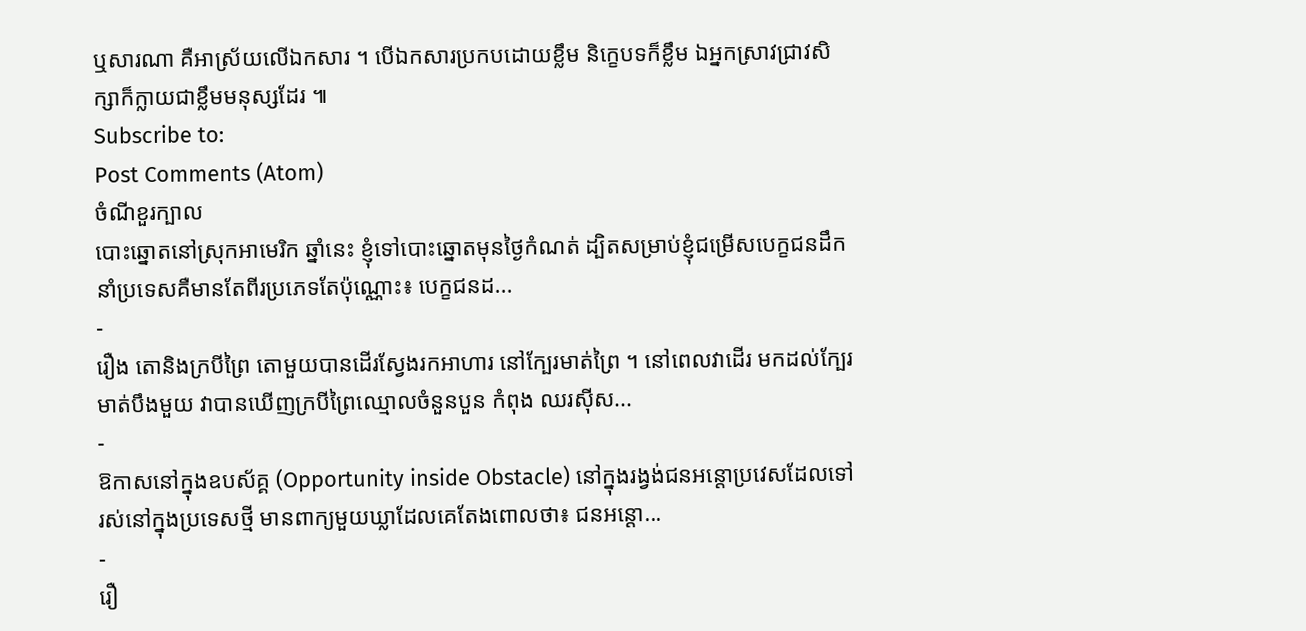ឬសារណា គឺអាស្រ័យលើឯកសារ ។ បើឯកសារប្រកបដោយខ្លឹម និក្ខេបទក៏ខ្លឹម ឯអ្នកស្រាវជ្រាវសិក្សាក៏ក្លាយជាខ្លឹមមនុស្សដែរ ៕
Subscribe to:
Post Comments (Atom)
ចំណីខួរក្បាល
បោះឆ្នោតនៅស្រុកអាមេរិក ឆ្នាំនេះ ខ្ញុំទៅបោះឆ្នោតមុនថ្ងៃកំណត់ ដ្បិតសម្រាប់ខ្ញុំជម្រើសបេក្ខជនដឹកនាំប្រទេសគឺមានតែពីរប្រភេទតែប៉ុណ្ណោះ៖ បេក្ខជនដ...
-
រឿង តោនិងក្របីព្រៃ តោមួយបានដើរស្វែងរកអាហារ នៅក្បែរមាត់ព្រៃ ។ នៅពេលវាដើរ មកដល់ក្បែរមាត់បឹងមួយ វាបានឃើញក្របីព្រៃឈ្មោលចំនួនបួន កំពុង ឈរស៊ីស...
-
ឱកាសនៅក្នុងឧបស័គ្គ (Opportunity inside Obstacle) នៅក្នុងរង្វង់ជនអន្តោប្រវេសដែលទៅរស់នៅក្នុងប្រទេសថ្មី មានពាក្យមួយឃ្លាដែលគេតែងពោលថា៖ ជនអន្តោ...
-
រឿ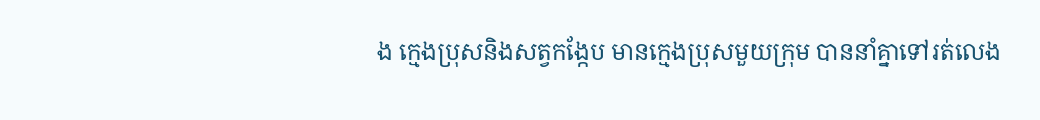ង ក្មេងប្រុសនិងសត្វកង្កែប មានក្មេងប្រុសមួយក្រុម បាននាំគ្នាទៅរត់លេង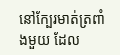នៅក្បែរមាត់ត្រពាំងមួយ ដែល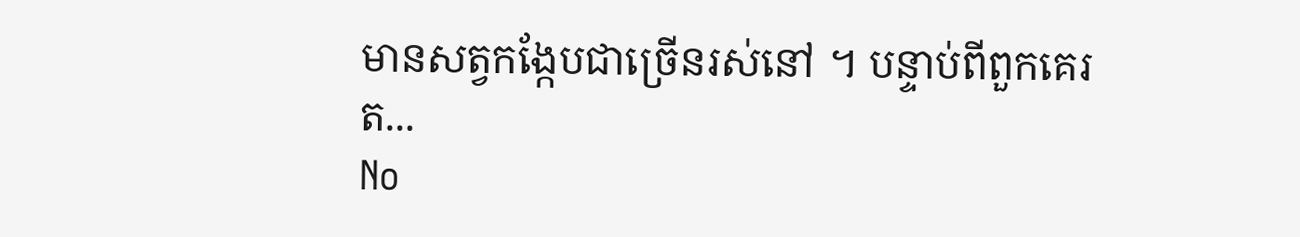មានសត្វកង្កែបជាច្រើនរស់នៅ ។ បន្ទាប់ពីពួកគេរត...
No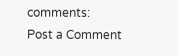comments:
Post a Comment